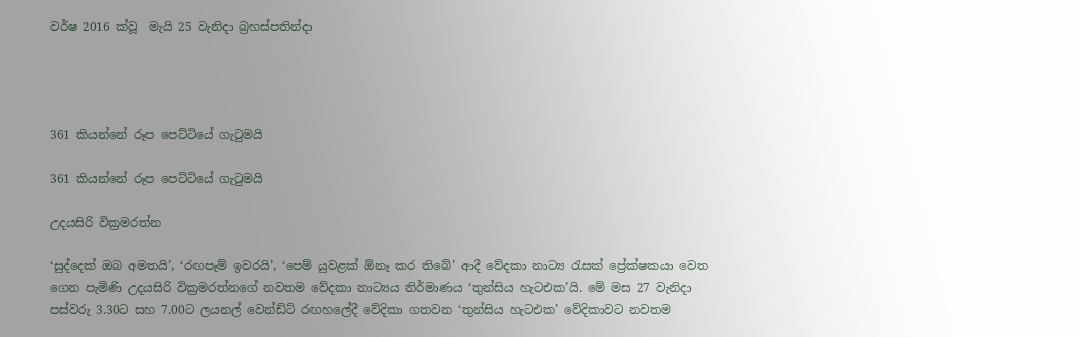වර්ෂ 2016 ක්වූ  මැයි 25 වැනිදා බ්‍රහස්පතින්දා




361 කියන්නේ රූප පෙට්ටියේ ගැටුමයි

361 කියන්නේ රූප පෙට්ටියේ ගැටුමයි

උදයසිරි වික්‍රමරත්න

‘සුද්දෙක් ඔබ අමතයි’, ‘රඟපෑම් ඉවරයි’, ‘පෙම් යුවළක් ඕනෑ කර තිබේ’ ආදී වේදකා නාට්‍ය රැසක් ප්‍රේක්ෂකයා වෙත ගෙන පැමිණි උදයසිරි වික්‍රමරත්නගේ නවතම වේදකා නාට්‍යය නිර්මාණය ‘තුන්සිය හැටඑක’යි. මේ මස 27 වැනිදා පස්වරු 3.30ට සහ 7.00ට ලයනල් වෙන්ඩ්ට් රඟහලේදී වේදිකා ගතවන ‘තුන්සිය හැටඑක’ වේදිකාවට නවතම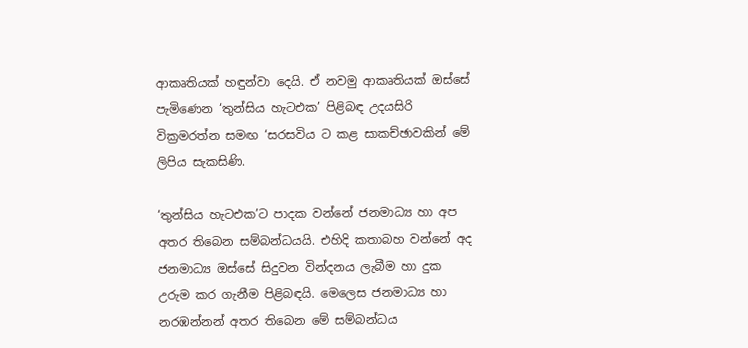ආකෘතියක් හඳුන්වා දෙයි. ඒ නවමු ආකෘතියක් ඔස්සේ පැමිණෙන ‘තුන්සිය හැටඑක’ පිළිබඳ උදයසිරි වික්‍රමරත්න සමඟ ‘සරසවිය ට කළ සාකච්ඡාවකින් මේ ලිපිය සැකසිණි.

‘තුන්සිය හැටඑක’ට පාදක වන්නේ ජනමාධ්‍ය හා අප අතර තිබෙන සම්බන්ධයයි. එහිදි කතාබහ වන්නේ අද ජනමාධ්‍ය ඔස්සේ සිදුවන වින්දනය ලැබීම හා දුක උරුම කර ගැනීම පිළිබඳයි. මෙලෙස ජනමාධ්‍ය හා නරඹන්නන් අතර තිබෙන මේ සම්බන්ධය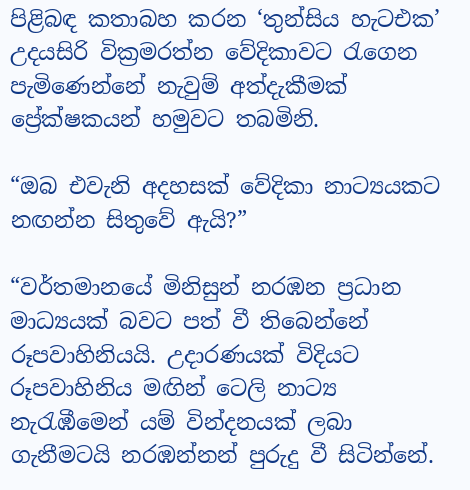පිළිබඳ කතාබහ කරන ‘තුන්සිය හැටඑක’ උදයසිරි වික්‍රමරත්න වේදිකාවට රැගෙන පැමිණෙන්නේ නැවුම් අත්දැකීමක් ප්‍රේක්ෂකයන් හමුවට තබමිනි.

“ඔබ එවැනි අදහසක් වේදිකා නාට්‍යයකට නඟන්න සිතුවේ ඇයි?”

“වර්තමානයේ මිනිසුන් නරඹන ප්‍රධාන මාධ්‍යයක් බවට පත් වී තිබෙන්නේ රූපවාහිනියයි. උදාරණයක් විදියට රූපවාහිනිය මඟින් ටෙලි නාට්‍ය නැරැඹීමෙන් යම් වින්දනයක් ලබා ගැනීමටයි නරඹන්නන් පුරුදු වී සිටින්නේ.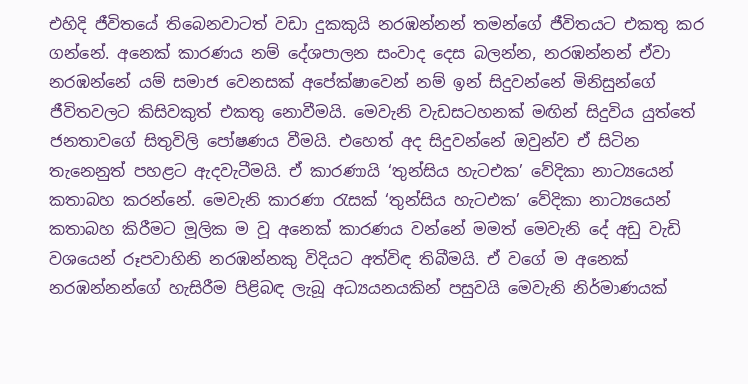එහිදි ජීවිතයේ තිබෙනවාටත් වඩා දුකකුයි නරඹන්නන් තමන්ගේ ජීවිතයට එකතු කර ගන්නේ. අනෙක් කාරණය නම් දේශපාලන සංවාද දෙස බලන්න, නරඹන්නන් ඒවා නරඹන්නේ යම් සමාජ වෙනසක් අපේක්ෂාවෙන් නම් ඉන් සිදුවන්නේ මිනිසුන්ගේ ජීවිතවලට කිසිවකුත් එකතු නොවීමයි. මෙවැනි වැඩසටහනක් මඟින් සිදුවිය යුත්තේ ජනතාවගේ සිතුවිලි පෝෂණය වීමයි. එහෙත් අද සිදුවන්නේ ඔවුන්ව ඒ සිටින තැනෙනුත් පහළට ඇදවැටීමයි. ඒ කාරණායි ‘තුන්සිය හැටඑක’ වේදිකා නාට්‍යයෙන් කතාබහ කරන්නේ. මෙවැනි කාරණා රැසක් ‘තුන්සිය හැටඑක’ වේදිකා නාට්‍යයෙන් කතාබහ කිරීමට මූලික ම වූ අනෙක් කාරණය වන්නේ මමත් මෙවැනි දේ අඩු වැඩි වශයෙන් රූපවාහිනි නරඹන්නකු විදියට අත්විඳ තිබීමයි. ඒ වගේ ම අනෙක් නරඹන්නන්ගේ හැසිරීම පිළිබඳ ලැබූ අධ්‍යයනයකින් පසුවයි මෙවැනි නිර්මාණයක්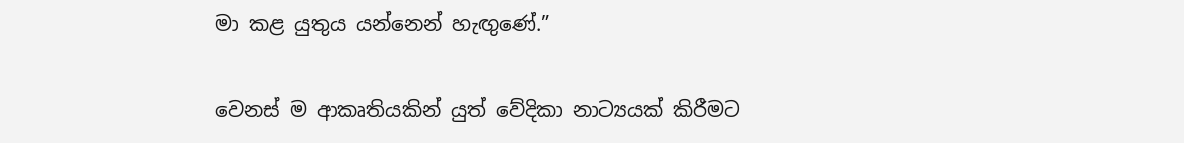මා කළ යුතුය යන්නෙන් හැඟුණේ.”

වෙනස් ම ආකෘතියකින් යුත් වේදිකා නාට්‍යයක් කිරීමට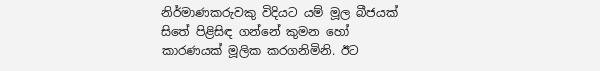නිර්මාණකරුවකු විදියට යම් මූල බීජයක් සිතේ පිළිසිඳ ගන්නේ කුමන හෝ කාරණයක් මූලික කරගනිමිනි. ඊට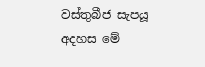වස්තුබීජ සැපයූ අදහස මේ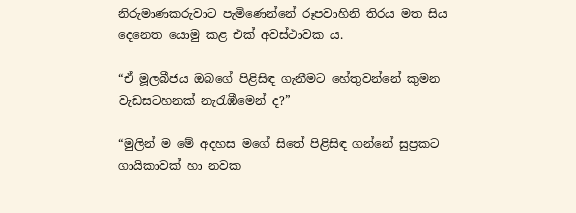නිරුමාණකරුවාට පැමිණෙන්නේ රූපවාහිනි තිරය මත සිය දෙනෙත යොමු කළ එක් අවස්ථාවක ය.

“ඒ මූලබීජය ඔබගේ පිළිසිඳ ගැනීමට හේතුවන්නේ කුමන වැඩසටහනක් නැරැඹීමෙන් ද?”

“මුලින් ම මේ අදහස මගේ සිතේ පිළිසිඳ ගන්නේ සුප්‍රකට ගායිකාවක් හා නවක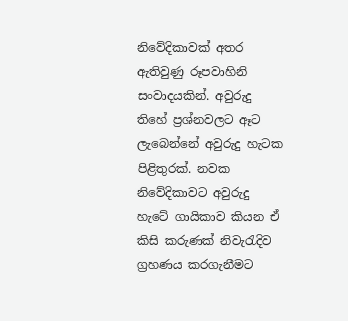නිවේදිකාවක් අතර ඇතිවුණු රූපවාහිනි සංවාදයකින්. අවුරුදු තිහේ ප්‍රශ්නවලට ඈට ලැබෙන්නේ අවුරුදු හැටක පිළිතුරක්. නවක නිවේදිකාවට අවුරුදු හැටේ ගායිකාව කියන ඒ කිසි කරුණක් නිවැරැදිව ග්‍රහණය කරගැනීමට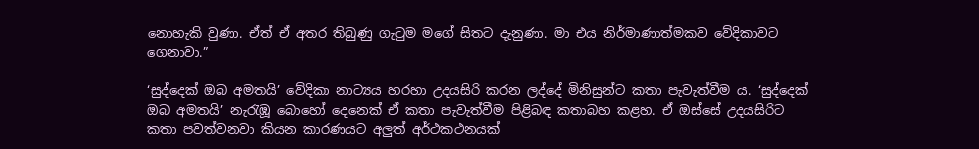නොහැකි වුණා. ඒත් ඒ අතර තිබුණු ගැටුම මගේ සිතට දැනුණා. මා එය නිර්මාණාත්මකව වේදිකාවට ගෙනාවා.”

‘සුද්දෙක් ඔබ අමතයි’ වේදිකා නාට්‍යය හරහා උදයසිරි කරන ලද්දේ මිනිසුන්ට කතා පැවැත්වීම ය. ‘සුද්දෙක් ඔබ අමතයි’ නැරැඹූ බොහෝ දෙනෙක් ඒ කතා පැවැත්වීම පිළිබඳ කතාබහ කළහ. ඒ ඔස්සේ උදයසිරිට කතා පවත්වනවා කියන කාරණයට අලුත් අර්ථකථනයක්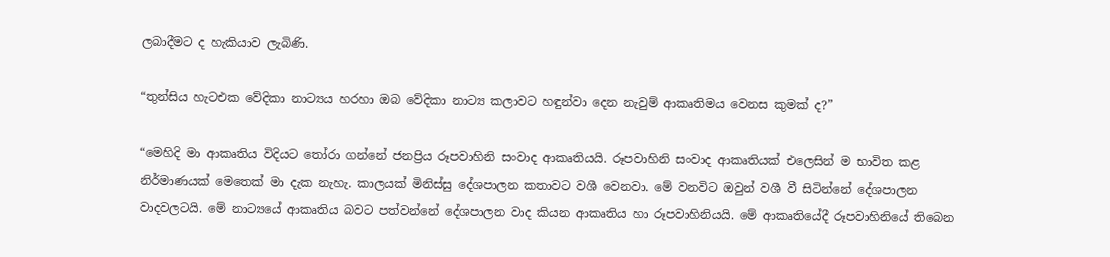ලබාදීමට ද හැකියාව ලැබිණි.

“තුන්සිය හැටඑක වේදිකා නාට්‍යය හරහා ඔබ වේදිකා නාට්‍ය කලාවට හඳුන්වා දෙන නැවුම් ආකෘතිමය වෙනස කුමක් ද?”

“මෙහිදි මා ආකෘතිය විදියට තෝරා ගන්නේ ජනප්‍රිය රූපවාහිනි සංවාද ආකෘතියයි. රූපවාහිනි සංවාද ආකෘතියක් එලෙසින් ම භාවිත කළ නිර්මාණයක් මෙතෙක් මා දැක නැහැ. කාලයක් මිනිස්සු දේශපාලන කතාවට වශී වෙනවා. මේ වනවිට ඔවුන් වශී වී සිටින්නේ දේශපාලන වාදවලටයි. මේ නාට්‍යයේ ආකෘතිය බවට පත්වන්නේ දේශපාලන වාද කියන ආකෘතිය හා රූපවාහිනියයි. මේ ආකෘතියේදී රූපවාහිනියේ තිබෙන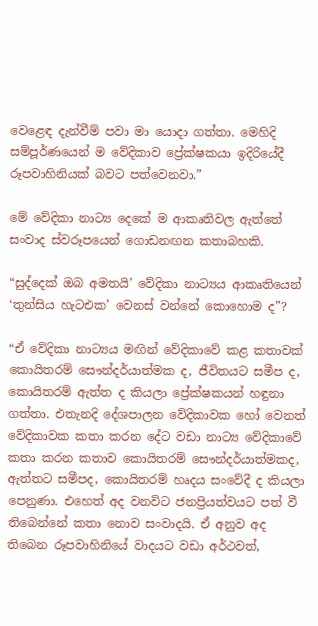වෙළෙඳ දැන්වීම් පවා මා යොදා ගත්තා. මෙහිදි සම්පූර්ණයෙන් ම වේදිකාව ප්‍රේක්ෂකයා ඉදිරියේදී රූපවාහිනියක් බවට පත්වෙනවා.”

මේ වේදිකා නාට්‍ය දෙකේ ම ආකෘතිවල ඇත්තේ සංවාද ස්වරූපයෙන් ගොඩනඟන කතාබහකි.

“සුද්දෙක් ඔබ අමතයි’ වේදිකා නාට්‍යය ආකෘතියෙන් ‘තුන්සිය හැටඑක’ වෙනස් වන්නේ කොහොම ද”?

“ඒ වේදිකා නාට්‍යය මඟින් වේදිකාවේ කළ කතාවක් කොයිතරම් සෞන්දර්යාත්මක ද, ජීවිතයට සමීප ද, කොයිතරම් ඇත්ත ද කියලා ප්‍රේක්ෂකයන් හඳුනා ගත්තා. එතැනදි දේශපාලන වේදිකාවක හෝ වෙනත් වේදිකාවක කතා කරන දේට වඩා නාට්‍ය වේදිකාවේ කතා කරන කතාව කොයිතරම් සෞන්දර්යාත්මකද, ඇත්තට සමීපද, කොයිතරම් හෘදය සංවේදී ද කියලා පෙනුණා. එහෙත් අද වනවිට ජනප්‍රියත්වයට පත් වී තිබෙන්නේ කතා නොව සංවාදයි. ඒ අනුව අද තිබෙන රූපවාහිනියේ වාදයට වඩා අර්ථවත්,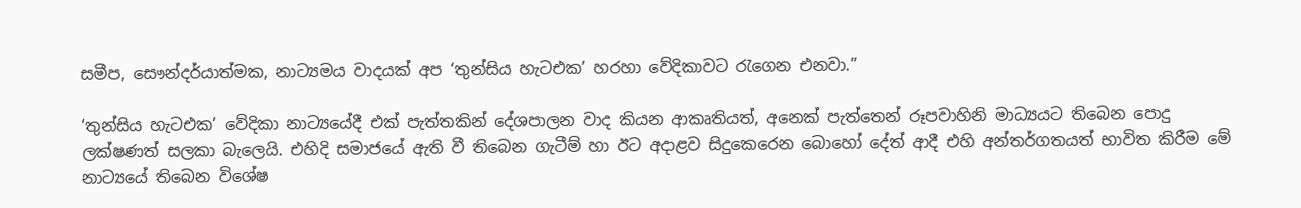සමීප, සෞන්දර්යාත්මක, නාට්‍යමය වාදයක් අප ‘තුන්සිය හැටඑක’ හරහා වේදිකාවට රැගෙන එනවා.”

‘තුන්සිය හැටඑක’ වේදිකා නාට්‍යයේදී එක් පැත්තකින් දේශපාලන වාද කියන ආකෘතියත්, අනෙක් පැත්තෙන් රූපවාහිනි මාධ්‍යයට තිබෙන පොදු ලක්ෂණත් සලකා බැලෙයි. එහිදි සමාජයේ ඇති වී තිබෙන ගැටීම් හා ඊට අදාළව සිදුකෙරෙන බොහෝ දේත් ආදී එහි අන්තර්ගතයත් භාවිත කිරීම මේ නාට්‍යයේ තිබෙන විශේෂ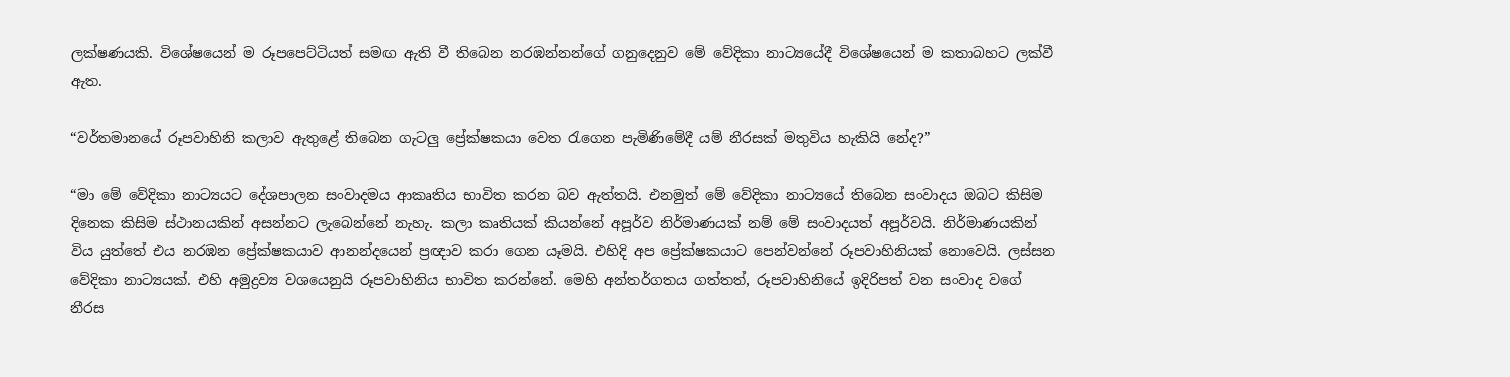ලක්ෂණයකි. විශේෂයෙන් ම රූපපෙට්ටියත් සමඟ ඇති වී තිබෙන නරඹන්නන්ගේ ගනුදෙනුව මේ වේදිකා නාට්‍යයේදී විශේෂයෙන් ම කතාබහට ලක්වී ඇත.

“වර්තමානයේ රූපවාහිනි කලාව ඇතුළේ තිබෙන ගැටලු ප්‍රේක්ෂකයා වෙත රැගෙන පැමිණිමේදී යම් නීරසක් මතුවිය හැකියි නේද?”

“මා මේ වේදිකා නාට්‍යයට දේශපාලන සංවාදමය ආකෘතිය භාවිත කරන බව ඇත්තයි. එනමුත් මේ වේදිකා නාට්‍යයේ තිබෙන සංවාදය ඔබට කිසිම දිනෙක කිසිම ස්ථානයකින් අසන්නට ලැබෙන්නේ නැහැ. කලා කෘතියක් කියන්නේ අපූර්ව නිර්මාණයක් නම් මේ සංවාදයත් අපූර්වයි. නිර්මාණයකින් විය යුත්තේ එය නරඹන ප්‍රේක්ෂකයාව ආනන්දයෙන් ප්‍රඥාව කරා ගෙන යෑමයි. එහිදි අප ප්‍රේක්ෂකයාට පෙන්වන්නේ රූපවාහිනියක් නොවෙයි. ලස්සන වේදිකා නාට්‍යයක්. එහි අමුද්‍රව්‍ය වශයෙනුයි රූපවාහිනිය භාවිත කරන්නේ. මෙහි අන්තර්ගතය ගත්තත්, රූපවාහිනියේ ඉදිරිපත් වන සංවාද වගේ නීරස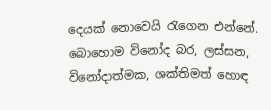දෙයක් නොවෙයි රැගෙන එන්නේ. බොහොම විනෝද බර, ලස්සන, විනෝදාත්මක, ශක්තිමත් හොඳ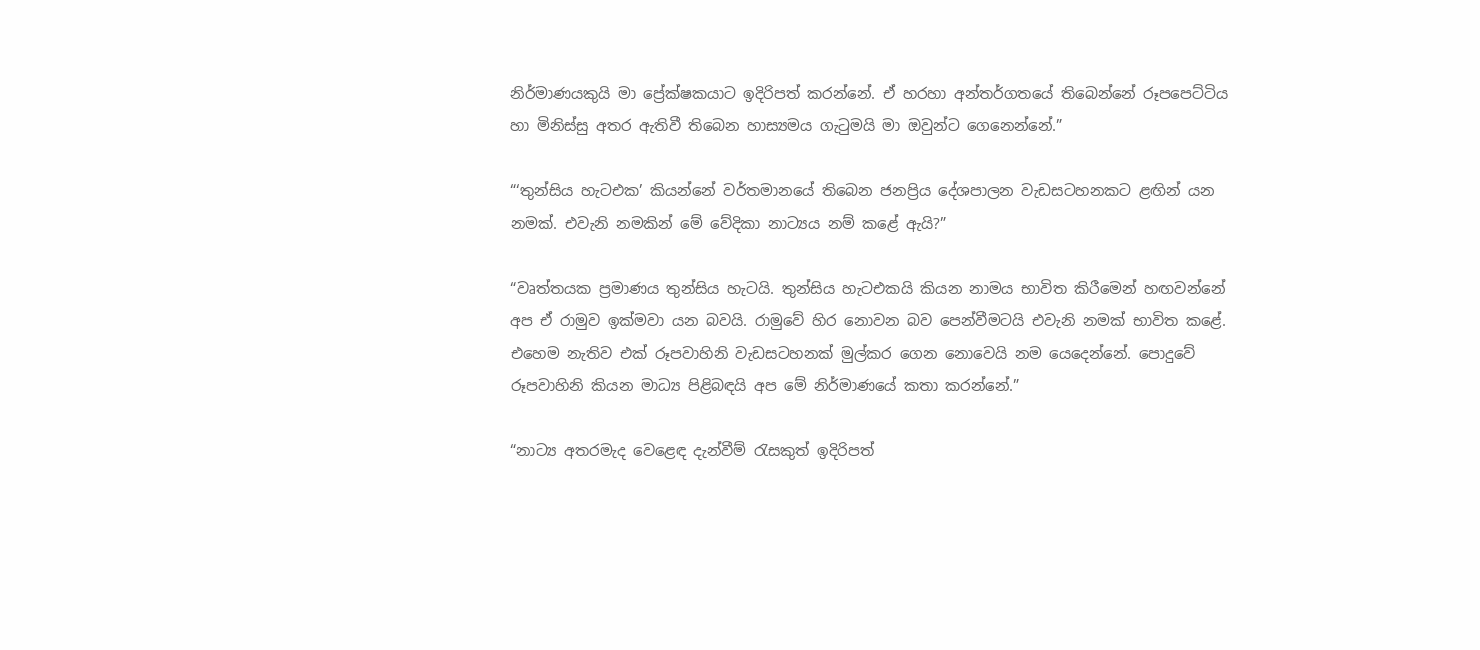නිර්මාණයකුයි මා ප්‍රේක්ෂකයාට ඉදිරිපත් කරන්නේ. ඒ හරහා අන්තර්ගතයේ තිබෙන්නේ රූපපෙට්ටිය හා මිනිස්සු අතර ඇතිවී තිබෙන හාස්‍යමය ගැටුමයි මා ඔවුන්ට ගෙනෙන්නේ.”

“‘තුන්සිය හැටඑක’ කියන්නේ වර්තමානයේ තිබෙන ජනප්‍රිය දේශපාලන වැඩසටහනකට ළඟින් යන නමක්. එවැනි නමකින් මේ වේදිකා නාට්‍යය නම් කළේ ඇයි?”

“වෘත්තයක ප්‍රමාණය තුන්සිය හැටයි. තුන්සිය හැටඑකයි කියන නාමය භාවිත කිරීමෙන් හඟවන්නේ අප ඒ රාමුව ඉක්මවා යන බවයි. රාමුවේ හිර නොවන බව පෙන්වීමටයි එවැනි නමක් භාවිත කළේ. එහෙම නැතිව එක් රූපවාහිනි වැඩසටහනක් මුල්කර ගෙන නොවෙයි නම යෙදෙන්නේ. පොදුවේ රූපවාහිනි කියන මාධ්‍ය පිළිබඳයි අප මේ නිර්මාණයේ කතා කරන්නේ.”

“නාට්‍ය අතරමැද වෙළෙඳ දැන්වීම් රැසකුත් ඉදිරිපත්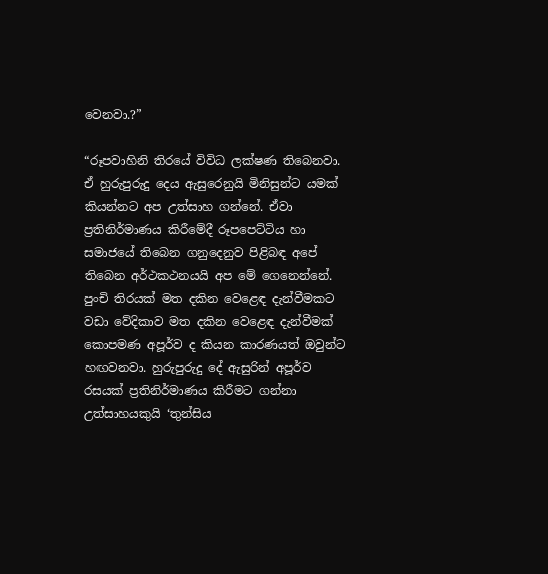වෙනවා.?”

“රූපවාහිනි තිරයේ විවිධ ලක්ෂණ තිබෙනවා. ඒ හුරුපුරුදු දෙය ඇසුරෙනුයි මිනිසුන්ට යමක් කියන්නට අප උත්සාහ ගන්නේ. ඒවා ප්‍රතිනිර්මාණය කිරීමේදී රූපපෙට්ටිය හා සමාජයේ තිබෙන ගනුදෙනුව පිළිබඳ අපේ තිබෙන අර්ථකථනයයි අප මේ ගෙනෙන්නේ. පුංචි තිරයක් මත දකින වෙළෙඳ දැන්වීමකට වඩා වේදිකාව මත දකින වෙළෙඳ දැන්වීමක් කොපමණ අපූර්ව ද කියන කාරණයත් ඔවුන්ට හඟවනවා. හුරුපුරුදු දේ ඇසුරින් අපූර්ව රසයක් ප්‍රතිනිර්මාණය කිරීමට ගන්නා උත්සාහයකුයි ‘තුන්සිය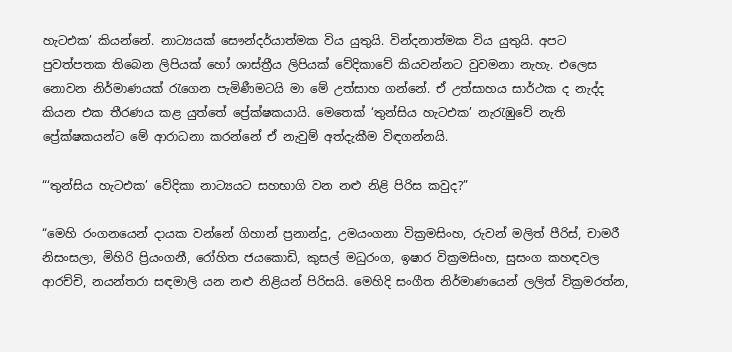හැටඑක’ කියන්නේ. නාට්‍යයක් සෞන්දර්යාත්මක විය යුතුයි. වින්දනාත්මක විය යුතුයි. අපට පුවත්පතක තිබෙන ලිපියක් හෝ ශාස්ත්‍රීය ලිපියක් වේදිකාවේ කියවන්නට වුවමනා නැහැ. එලෙස නොවන නිර්මාණයක් රැගෙන පැමිණීමටයි මා මේ උත්සාහ ගන්නේ. ඒ උත්සාහය සාර්ථක ද නැද්ද කියන එක තීරණය කළ යුත්තේ ප්‍රේක්ෂකයායි. මෙතෙක් ‘තුන්සිය හැටඑක’ නැරැඹුවේ නැති ප්‍රේක්ෂකයන්ට මේ ආරාධනා කරන්නේ ඒ නැවුම් අත්දැකීම විඳගන්නයි.

“‘තුන්සිය හැටඑක’ වේදිකා නාට්‍යයට සහභාගි වන නළු නිළි පිරිස කවුද?”

“මෙහි රංගනයෙන් දායක වන්නේ ගිහාන් ප්‍රනාන්දු, උමයංගනා වික්‍රමසිංහ, රුවන් මලිත් පීරිස්, චාමරී නිසංසලා, මිහිරි ප්‍රියංගනී, රෝහිත ජයකොඩි, කුසල් මධුරංග, ඉෂාර වික්‍රමසිංහ, සුසංග කහඳවල ආරච්චි, නයන්තරා සඳමාලි යන නළු නිළියන් පිරිසයි. මෙහිදි සංගීත නිර්මාණයෙන් ලලිත් වික්‍රමරත්න,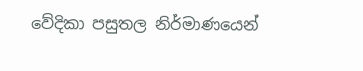වේදිකා පසුතල නිර්මාණයෙන්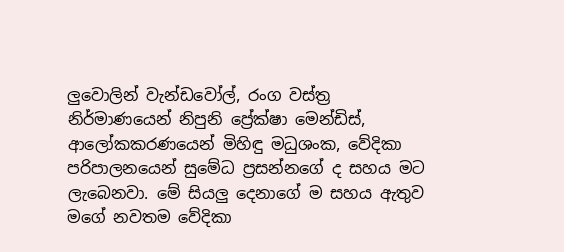ලුවොලින් වැන්ඩවෝල්, රංග වස්ත්‍ර නිර්මාණයෙන් නිපුනි ප්‍රේක්ෂා මෙන්ඩිස්, ආලෝකකරණයෙන් මිහිඳු මධුශංක, වේදිකා පරිපාලනයෙන් සුමේධ ප්‍රසන්නගේ ද සහය මට ලැබෙනවා. මේ සියලු දෙනාගේ ම සහය ඇතුව මගේ නවතම වේදිකා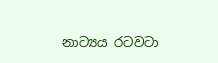නාට්‍යය රටවටා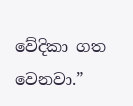වේදිකා ගත වෙනවා.”